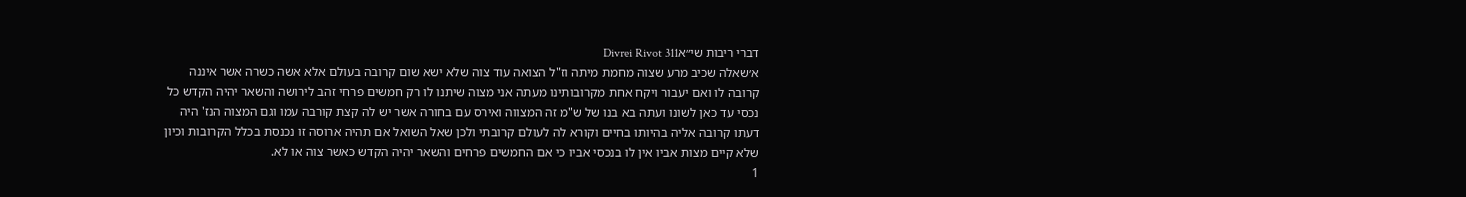דברי ריבות שי״אDivrei Rivot 311
א׳שאלה שכיב מרע שצוה מחמת מיתה וז"ל הצואה עוד צוה שלא ישא שום קרובה בעולם אלא אשה כשרה אשר איננה קרובה לו ואם יעבור ויקח אחת מקרובותינו מעתה אני מצוה שיתנו לו רק חמשים פרחי זהב לירושה והשאר יהיה הקדש כל נכסי עד כאן לשונו ועתה בא בנו של ש"מ זה המצווה ואירס עם בחורה אשר יש לה קצת קורבה עמו וגם המצוה הנז' היה דעתו קרובה אליה בהיותו בחיים וקורא לה לעולם קרובתי ולכן שאל השואל אם תהיה ארוסה זו נכנסת בכלל הקרובות וכיון שלא קיים מצות אביו אין לו בנכסי אביו כי אם החמשים פרחים והשאר יהיה הקדש כאשר צוה או לא.
1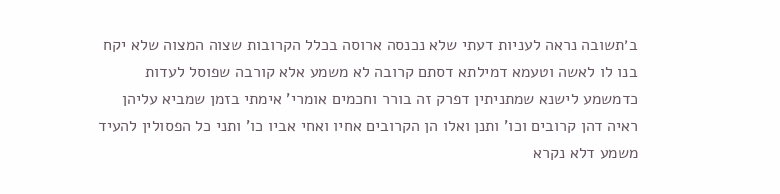ב׳תשובה נראה לעניות דעתי שלא נכנסה ארוסה בכלל הקרובות שצוה המצוה שלא יקח בנו לו לאשה וטעמא דמילתא דסתם קרובה לא משמע אלא קורבה שפוסל לעדות כדמשמע לישנא שמתניתין דפרק זה בורר וחכמים אומרי' אימתי בזמן שמביא עליהן ראיה דהן קרובים וכו' ותנן ואלו הן הקרובים אחיו ואחי אביו כו' ותני כל הפסולין להעיד משמע דלא נקרא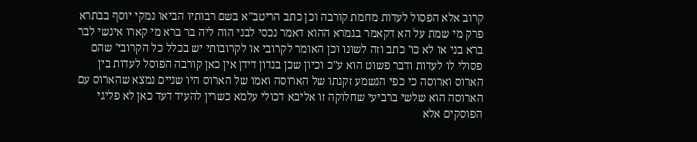קרוב אלא הפסול לעדות מחמת קורבה וכן כתב הריטב"א בשם רבותיו הביאו נמקי יוסף בבתרא פרק מי שמת על הא דקאמר בגמרא ההוא דאמר נכסי לבני הוה ליה בר ברא מי קארו אינשי לבר ברא בני או לא כו' כתב וזה לשונו וכן האומר לקרובי או לקרובותי יש בכלל כל הקרובי' שהם פסולי לו לעדות ודבר פשוט הוא ע"כ וכיון שכן בנדון דידן אין כאן קורבה הפוסל לעדות בין הארוס וארוסה כי כפי הנשמע זקנתו של הארוסה ואמו של הארוס היו שניים נמצא שהארוס עם הארוסה הוא שלשי ברביעי שחלוקה זו אליבא דכולי עלמא כשרין להעיד דעד כאן לא פליגי הפוסקים אלא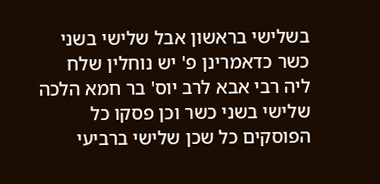בשלישי בראשון אבל שלישי בשני כשר כדאמרינן פ' יש נוחלין שלח ליה רבי אבא לרב יוס' בר חמא הלכה שלישי בשני כשר וכן פסקו כל הפוסקים כל שכן שלישי ברביעי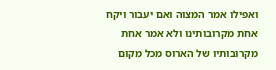ואפילו אמר המצוה ואם יעבור ויקח אחת מקרובותינו ולא אמר אחת מקרובותיו של הארוס מכל מקום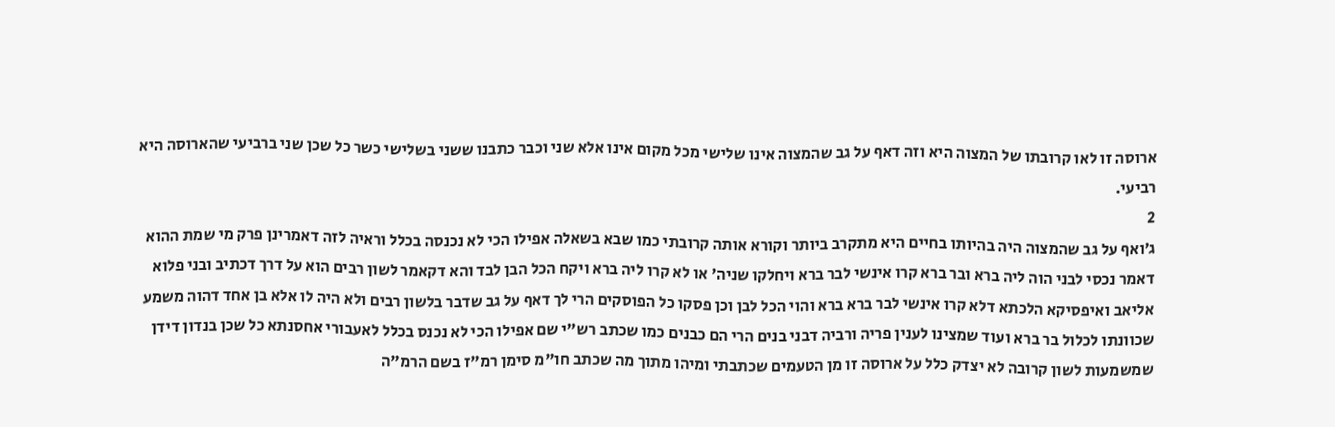ארוסה זו לאו קרובתו של המצוה היא וזה דאף על גב שהמצוה אינו שלישי מכל מקום אינו אלא שני וכבר כתבנו ששני בשלישי כשר כל שכן שני ברביעי שהארוסה היא רביעי.
2
ג׳ואף על גב שהמצוה היה בהיותו בחיים היא מתקרב ביותר וקורא אותה קרובתי כמו שבא בשאלה אפילו הכי לא נכנסה בכלל וראיה לזה דאמרינן פרק מי שמת ההוא דאמר נכסי לבני הוה ליה ברא ובר ברא קרו אינשי לבר ברא ויחלקו שניה' או לא קרו ליה ברא ויקח הכל הבן לבד והא דקאמר לשון רבים הוא על דרך דכתיב ובני פלוא אליאב ואיפסיקא הלכתא דלא קרו אינשי לבר ברא ברא והוי הכל לבן וכן פסקו כל הפוסקים הרי לך דאף על גב שדבר בלשון רבים ולא היה לו אלא בן אחד דהוה משמע שכוונתו לכלול בר ברא ועוד שמצינו לענין פריה ורביה דבני בנים הרי הם כבנים כמו שכתב רש"י שם אפילו הכי לא נכנס בכלל לאעבורי אחסנתא כל שכן בנדון דידן שמשמעות לשון קרובה לא יצדק כלל על ארוסה זו מן הטעמים שכתבתי ומיהו מתוך מה שכתב חו"מ סימן רמ"ז בשם הרמ"ה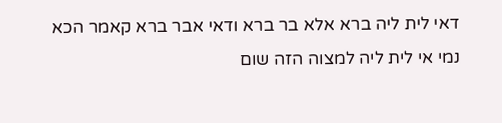דאי לית ליה ברא אלא בר ברא ודאי אבר ברא קאמר הכא נמי אי לית ליה למצוה הזה שום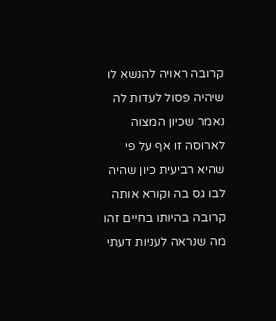קרובה ראויה להנשא לו שיהיה פסול לעדות לה נאמר שכיון המצוה לארוסה זו אף על פי שהיא רביעית כיון שהיה לבו גס בה וקורא אותה קרובה בהיותו בחיים זהו מה שנראה לעניות דעתי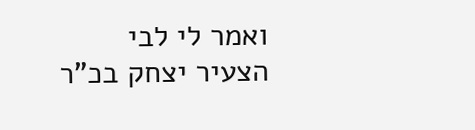ואמר לי לבי הצעיר יצחק בכ"ר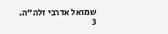שמואל אדרבי זלה"ה.
3